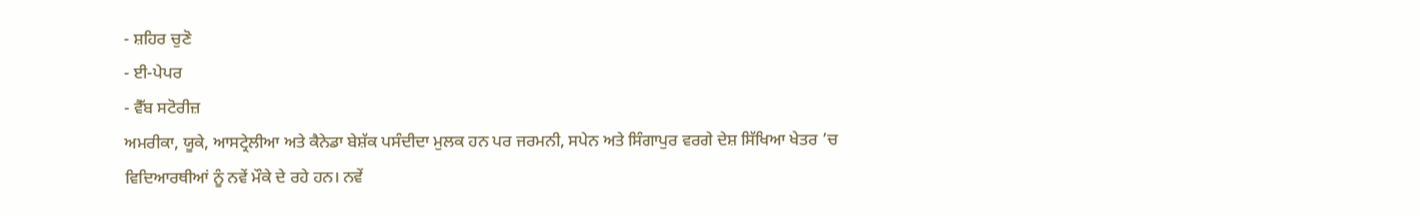- ਸ਼ਹਿਰ ਚੁਣੋ
- ਈ-ਪੇਪਰ
- ਵੈੱਬ ਸਟੋਰੀਜ਼
ਅਮਰੀਕਾ, ਯੂਕੇ, ਆਸਟ੍ਰੇਲੀਆ ਅਤੇ ਕੈਨੇਡਾ ਬੇਸ਼ੱਕ ਪਸੰਦੀਦਾ ਮੁਲਕ ਹਨ ਪਰ ਜਰਮਨੀ, ਸਪੇਨ ਅਤੇ ਸਿੰਗਾਪੁਰ ਵਰਗੇ ਦੇਸ਼ ਸਿੱਖਿਆ ਖੇਤਰ ’ਚ ਵਿਦਿਆਰਥੀਆਂ ਨੂੰ ਨਵੇਂ ਮੌਕੇ ਦੇ ਰਹੇ ਹਨ। ਨਵੇਂ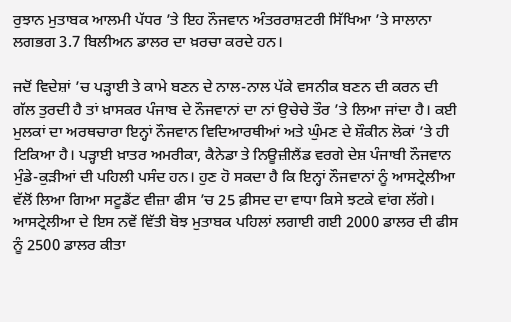ਰੁਝਾਨ ਮੁਤਾਬਕ ਆਲਮੀ ਪੱਧਰ ’ਤੇ ਇਹ ਨੌਜਵਾਨ ਅੰਤਰਰਾਸ਼ਟਰੀ ਸਿੱਖਿਆ ’ਤੇ ਸਾਲਾਨਾ ਲਗਭਗ 3.7 ਬਿਲੀਅਨ ਡਾਲਰ ਦਾ ਖ਼ਰਚਾ ਕਰਦੇ ਹਨ।

ਜਦੋਂ ਵਿਦੇਸ਼ਾਂ ’ਚ ਪੜ੍ਹਾਈ ਤੇ ਕਾਮੇ ਬਣਨ ਦੇ ਨਾਲ-ਨਾਲ ਪੱਕੇ ਵਸਨੀਕ ਬਣਨ ਦੀ ਕਰਨ ਦੀ ਗੱਲ ਤੁਰਦੀ ਹੈ ਤਾਂ ਖ਼ਾਸਕਰ ਪੰਜਾਬ ਦੇ ਨੌਜਵਾਨਾਂ ਦਾ ਨਾਂ ਉਚੇਚੇ ਤੌਰ ’ਤੇ ਲਿਆ ਜਾਂਦਾ ਹੈ। ਕਈ ਮੁਲਕਾਂ ਦਾ ਅਰਥਚਾਰਾ ਇਨ੍ਹਾਂ ਨੌਜਵਾਨ ਵਿਦਿਆਰਥੀਆਂ ਅਤੇ ਘੁੰਮਣ ਦੇ ਸ਼ੌਕੀਨ ਲੋਕਾਂ ’ਤੇ ਹੀ ਟਿਕਿਆ ਹੈ। ਪੜ੍ਹਾਈ ਖ਼ਾਤਰ ਅਮਰੀਕਾ, ਕੈਨੇਡਾ ਤੇ ਨਿਊਜ਼ੀਲੈਂਡ ਵਰਗੇ ਦੇਸ਼ ਪੰਜਾਬੀ ਨੌਜਵਾਨ ਮੁੰਡੇ-ਕੁੜੀਆਂ ਦੀ ਪਹਿਲੀ ਪਸੰਦ ਹਨ। ਹੁਣ ਹੋ ਸਕਦਾ ਹੈ ਕਿ ਇਨ੍ਹਾਂ ਨੌਜਵਾਨਾਂ ਨੂੰ ਆਸਟ੍ਰੇਲੀਆ ਵੱਲੋਂ ਲਿਆ ਗਿਆ ਸਟੂਡੈਂਟ ਵੀਜ਼ਾ ਫੀਸ ’ਚ 25 ਫ਼ੀਸਦ ਦਾ ਵਾਧਾ ਕਿਸੇ ਝਟਕੇ ਵਾਂਗ ਲੱਗੇ। ਆਸਟ੍ਰੇਲੀਆ ਦੇ ਇਸ ਨਵੇਂ ਵਿੱਤੀ ਬੋਝ ਮੁਤਾਬਕ ਪਹਿਲਾਂ ਲਗਾਈ ਗਈ 2000 ਡਾਲਰ ਦੀ ਫੀਸ ਨੂੰ 2500 ਡਾਲਰ ਕੀਤਾ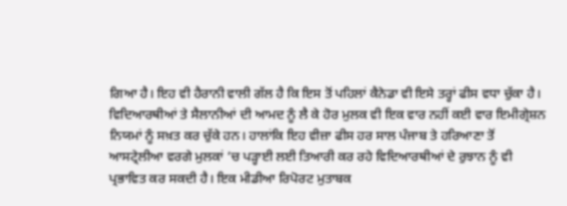ਗਿਆ ਹੈ। ਇਹ ਵੀ ਹੈਰਾਨੀ ਵਾਲੀ ਗੱਲ ਹੈ ਕਿ ਇਸ ਤੋਂ ਪਹਿਲਾਂ ਕੈਨੇਡਾ ਵੀ ਇਸੇ ਤਰ੍ਹਾਂ ਫੀਸ ਵਧਾ ਚੁੱਕਾ ਹੈ। ਵਿਦਿਆਰਥੀਆਂ ਤੇ ਸੈਲਾਨੀਆਂ ਦੀ ਆਮਦ ਨੂੰ ਲੈ ਕੇ ਹੋਰ ਮੁਲਕ ਵੀ ਇਕ ਵਾਰ ਨਹੀਂ ਕਈ ਵਾਰ ਇਮੀਗ੍ਰੇਸ਼ਨ ਨਿਯਮਾਂ ਨੂੰ ਸਖ਼ਤ ਕਰ ਚੁੱਕੇ ਹਨ। ਹਾਲਾਂਕਿ ਇਹ ਵੀਜ਼ਾ ਫੀਸ ਹਰ ਸਾਲ ਪੰਜਾਬ ਤੇ ਹਰਿਆਣਾ ਤੋਂ ਆਸਟ੍ਰੇਲੀਆ ਵਰਗੇ ਮੁਲਕਾਂ ’ਚ ਪੜ੍ਹਾਈ ਲਈ ਤਿਆਰੀ ਕਰ ਰਹੇ ਵਿਦਿਆਰਥੀਆਂ ਦੇ ਰੁਝਾਨ ਨੂੰ ਵੀ ਪ੍ਰਭਾਵਿਤ ਕਰ ਸਕਦੀ ਹੈ। ਇਕ ਮੀਡੀਆ ਰਿਪੋਰਟ ਮੁਤਾਬਕ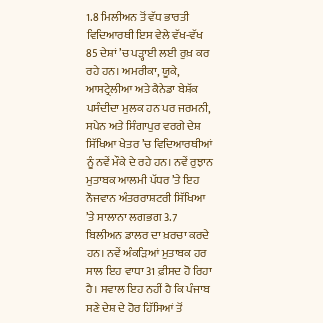1.8 ਮਿਲੀਅਨ ਤੋਂ ਵੱਧ ਭਾਰਤੀ ਵਿਦਿਆਰਥੀ ਇਸ ਵੇਲੇ ਵੱਖ-ਵੱਖ 85 ਦੇਸ਼ਾਂ ’ਚ ਪੜ੍ਹਾਈ ਲਈ ਰੁਖ਼ ਕਰ ਰਹੇ ਹਨ। ਅਮਰੀਕਾ, ਯੂਕੇ, ਆਸਟ੍ਰੇਲੀਆ ਅਤੇ ਕੈਨੇਡਾ ਬੇਸ਼ੱਕ ਪਸੰਦੀਦਾ ਮੁਲਕ ਹਨ ਪਰ ਜਰਮਨੀ, ਸਪੇਨ ਅਤੇ ਸਿੰਗਾਪੁਰ ਵਰਗੇ ਦੇਸ਼ ਸਿੱਖਿਆ ਖੇਤਰ ’ਚ ਵਿਦਿਆਰਥੀਆਂ ਨੂੰ ਨਵੇਂ ਮੌਕੇ ਦੇ ਰਹੇ ਹਨ। ਨਵੇਂ ਰੁਝਾਨ ਮੁਤਾਬਕ ਆਲਮੀ ਪੱਧਰ ’ਤੇ ਇਹ ਨੌਜਵਾਨ ਅੰਤਰਰਾਸ਼ਟਰੀ ਸਿੱਖਿਆ ’ਤੇ ਸਾਲਾਨਾ ਲਗਭਗ 3.7 ਬਿਲੀਅਨ ਡਾਲਰ ਦਾ ਖ਼ਰਚਾ ਕਰਦੇ ਹਨ। ਨਵੇਂ ਅੰਕੜਿਆਂ ਮੁਤਾਬਕ ਹਰ ਸਾਲ ਇਹ ਵਾਧਾ 31 ਫ਼ੀਸਦ ਹੋ ਰਿਹਾ ਹੈ। ਸਵਾਲ ਇਹ ਨਹੀਂ ਹੈ ਕਿ ਪੰਜਾਬ ਸਣੇ ਦੇਸ਼ ਦੇ ਹੋਰ ਹਿੱਸਿਆਂ ਤੋਂ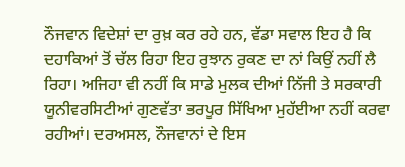ਨੌਜਵਾਨ ਵਿਦੇਸ਼ਾਂ ਦਾ ਰੁਖ਼ ਕਰ ਰਹੇ ਹਨ, ਵੱਡਾ ਸਵਾਲ ਇਹ ਹੈ ਕਿ ਦਹਾਕਿਆਂ ਤੋਂ ਚੱਲ ਰਿਹਾ ਇਹ ਰੁਝਾਨ ਰੁਕਣ ਦਾ ਨਾਂ ਕਿਉਂ ਨਹੀਂ ਲੈ ਰਿਹਾ। ਅਜਿਹਾ ਵੀ ਨਹੀਂ ਕਿ ਸਾਡੇ ਮੁਲਕ ਦੀਆਂ ਨਿੱਜੀ ਤੇ ਸਰਕਾਰੀ ਯੂਨੀਵਰਸਿਟੀਆਂ ਗੁਣਵੱਤਾ ਭਰਪੂਰ ਸਿੱਖਿਆ ਮੁਹੱਈਆ ਨਹੀਂ ਕਰਵਾ ਰਹੀਆਂ। ਦਰਅਸਲ, ਨੌਜਵਾਨਾਂ ਦੇ ਇਸ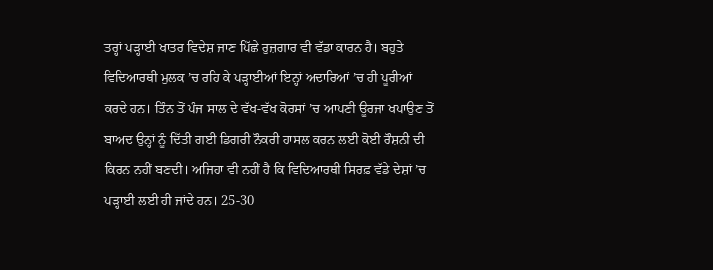ਤਰ੍ਹਾਂ ਪੜ੍ਹਾਈ ਖਾਤਰ ਵਿਦੇਸ਼ ਜਾਣ ਪਿੱਛੇ ਰੁਜ਼ਗਾਰ ਵੀ ਵੱਡਾ ਕਾਰਨ ਹੈ। ਬਹੁਤੇ ਵਿਦਿਆਰਥੀ ਮੁਲਕ ’ਚ ਰਹਿ ਕੇ ਪੜ੍ਹਾਈਆਂ ਇਨ੍ਹਾਂ ਅਦਾਰਿਆਂ ’ਚ ਹੀ ਪੂਰੀਆਂ ਕਰਦੇ ਹਨ। ਤਿੰਨ ਤੋਂ ਪੰਜ ਸਾਲ ਦੇ ਵੱਖ-ਵੱਖ ਕੋਰਸਾਂ ’ਚ ਆਪਣੀ ਊਰਜਾ ਖਪਾਉਣ ਤੋਂ ਬਾਅਦ ਉਨ੍ਹਾਂ ਨੂੰ ਦਿੱਤੀ ਗਈ ਡਿਗਰੀ ਨੌਕਰੀ ਹਾਸਲ ਕਰਨ ਲਈ ਕੋਈ ਰੌਸ਼ਨੀ ਦੀ ਕਿਰਨ ਨਹੀਂ ਬਣਦੀ। ਅਜਿਹਾ ਵੀ ਨਹੀਂ ਹੈ ਕਿ ਵਿਦਿਆਰਥੀ ਸਿਰਫ਼ ਵੱਡੇ ਦੇਸ਼ਾਂ ’ਚ ਪੜ੍ਹਾਈ ਲਈ ਹੀ ਜਾਂਦੇ ਹਨ। 25-30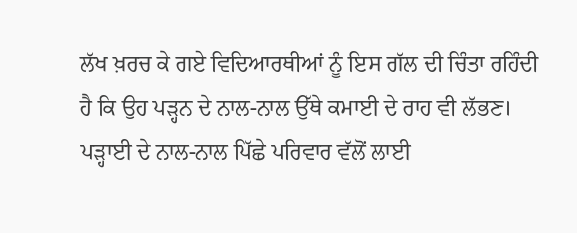ਲੱਖ ਖ਼ਰਚ ਕੇ ਗਏ ਵਿਦਿਆਰਥੀਆਂ ਨੂੰ ਇਸ ਗੱਲ ਦੀ ਚਿੰਤਾ ਰਹਿੰਦੀ ਹੈ ਕਿ ਉਹ ਪੜ੍ਹਨ ਦੇ ਨਾਲ-ਨਾਲ ਉੱਥੇ ਕਮਾਈ ਦੇ ਰਾਹ ਵੀ ਲੱਭਣ। ਪੜ੍ਹਾਈ ਦੇ ਨਾਲ-ਨਾਲ ਪਿੱਛੇ ਪਰਿਵਾਰ ਵੱਲੋਂ ਲਾਈ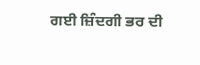ਗਈ ਜ਼ਿੰਦਗੀ ਭਰ ਦੀ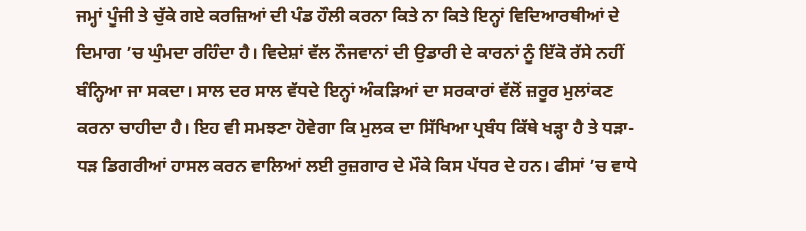ਜਮ੍ਹਾਂ ਪੂੰਜੀ ਤੇ ਚੁੱਕੇ ਗਏ ਕਰਜ਼ਿਆਂ ਦੀ ਪੰਡ ਹੌਲੀ ਕਰਨਾ ਕਿਤੇ ਨਾ ਕਿਤੇ ਇਨ੍ਹਾਂ ਵਿਦਿਆਰਥੀਆਂ ਦੇ ਦਿਮਾਗ ’ਚ ਘੁੰਮਦਾ ਰਹਿੰਦਾ ਹੈ। ਵਿਦੇਸ਼ਾਂ ਵੱਲ ਨੌਜਵਾਨਾਂ ਦੀ ਉਡਾਰੀ ਦੇ ਕਾਰਨਾਂ ਨੂੰ ਇੱਕੋ ਰੱਸੇ ਨਹੀਂ ਬੰਨ੍ਹਿਆ ਜਾ ਸਕਦਾ। ਸਾਲ ਦਰ ਸਾਲ ਵੱਧਦੇ ਇਨ੍ਹਾਂ ਅੰਕੜਿਆਂ ਦਾ ਸਰਕਾਰਾਂ ਵੱਲੋਂ ਜ਼ਰੂਰ ਮੁਲਾਂਕਣ ਕਰਨਾ ਚਾਹੀਦਾ ਹੈ। ਇਹ ਵੀ ਸਮਝਣਾ ਹੋਵੇਗਾ ਕਿ ਮੁਲਕ ਦਾ ਸਿੱਖਿਆ ਪ੍ਰਬੰਧ ਕਿੱਥੇ ਖੜ੍ਹਾ ਹੈ ਤੇ ਧੜਾ-ਧੜ ਡਿਗਰੀਆਂ ਹਾਸਲ ਕਰਨ ਵਾਲਿਆਂ ਲਈ ਰੁਜ਼ਗਾਰ ਦੇ ਮੌਕੇ ਕਿਸ ਪੱਧਰ ਦੇ ਹਨ। ਫੀਸਾਂ ’ਚ ਵਾਧੇ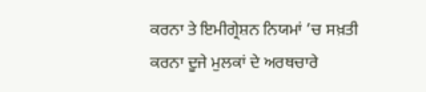ਕਰਨਾ ਤੇ ਇਮੀਗ੍ਰੇਸ਼ਨ ਨਿਯਮਾਂ ’ਚ ਸਖ਼ਤੀ ਕਰਨਾ ਦੂਜੇ ਮੁਲਕਾਂ ਦੇ ਅਰਥਚਾਰੇ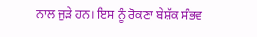ਨਾਲ ਜੁੜੇ ਹਨ। ਇਸ ਨੂੰ ਰੋਕਣਾ ਬੇਸ਼ੱਕ ਸੰਭਵ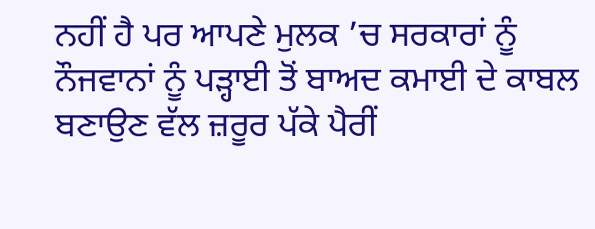ਨਹੀਂ ਹੈ ਪਰ ਆਪਣੇ ਮੁਲਕ ’ਚ ਸਰਕਾਰਾਂ ਨੂੰ ਨੌਜਵਾਨਾਂ ਨੂੰ ਪੜ੍ਹਾਈ ਤੋਂ ਬਾਅਦ ਕਮਾਈ ਦੇ ਕਾਬਲ ਬਣਾਉਣ ਵੱਲ ਜ਼ਰੂਰ ਪੱਕੇ ਪੈਰੀਂ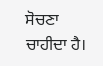ਸੋਚਣਾ ਚਾਹੀਦਾ ਹੈ।